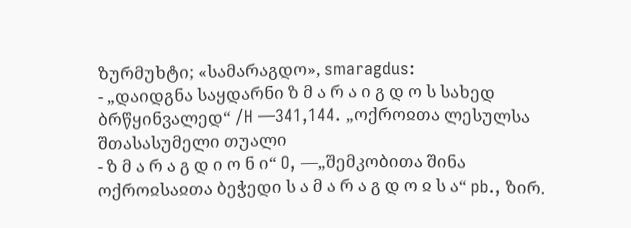ზურმუხტი; «სამარაგდო», smaragdus:
- „დაიდგნა საყდარნი ზ მ ა რ ა ი გ დ ო ს სახედ ბრწყინვალედ“ /H —341,144. „ოქროჲთა ლესულსა შთასასუმელი თუალი
- ზ მ ა რ ა გ დ ი ო ნ ი“ O, —„შემკობითა შინა ოქროჲსაჲთა ბეჭედი ს ა მ ა რ ა გ დ ო ჲ ს ა“ pb., ზირ.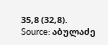35,8 (32,8).
Source: აბულაძე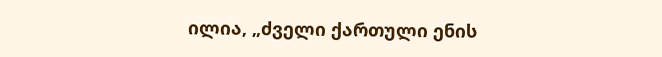ილია, „ძველი ქართული ენის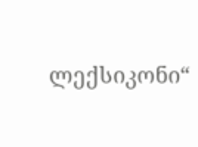ლექსიკონი“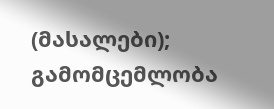(მასალები); გამომცემლობა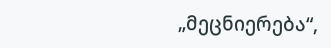„მეცნიერება“,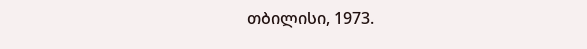თბილისი, 1973.